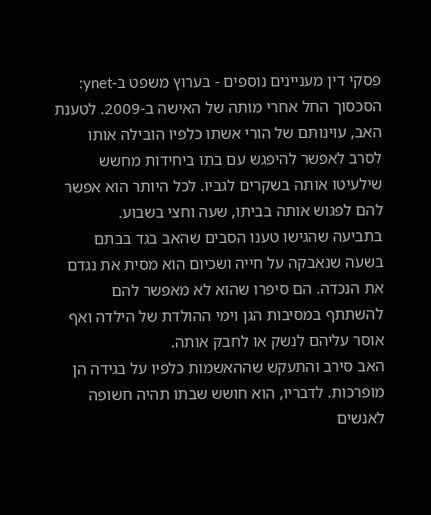פסקי דין מעניינים נוספים - בערוץ משפט ב-ynet:
הסכסוך החל אחרי מותה של האישה ב-2009. לטענת האב, עוינותם של הורי אשתו כלפיו הובילה אותו לסרב לאפשר להיפגש עם בתו ביחידות מחשש שילעיטו אותה בשקרים לגביו. לכל היותר הוא אפשר להם לפגוש אותה בביתו, שעה וחצי בשבוע.
בתביעה שהגישו טענו הסבים שהאב בגד בבתם בשעה שנאבקה על חייה ושכיום הוא מסית את נגדם את הנכדה. הם סיפרו שהוא לא מאפשר להם להשתתף במסיבות הגן וימי ההולדת של הילדה ואף אוסר עליהם לנשק או לחבק אותה.
האב סירב והתעקש שההאשמות כלפיו על בגידה הן מופרכות. לדבריו, הוא חושש שבתו תהיה חשופה לאנשים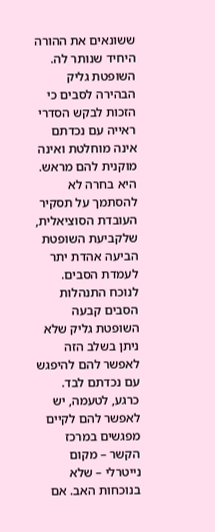ששונאים את ההורה היחיד שנותר לה.
השופטת גליק הבהירה לסבים כי הזכות לבקש הסדרי ראייה עם נכדתם אינה מוחלטת ואינה מוקנית להם מראש. היא בחרה לא להסתמך על תסקיר העובדת הסוציאלית, שלקביעת השופטת הביעה אהדת יתר לעמדת הסבים.
לנוכח התנהלות הסבים קבעה השופטת גליק שלא ניתן בשלב הזה לאפשר להם להיפגש עם נכדתם לבד. כרגע, לטעמה, יש לאפשר להם לקיים מפגשים במרכז הקשר – מקום נייטרלי – שלא בנוכחות האב. אם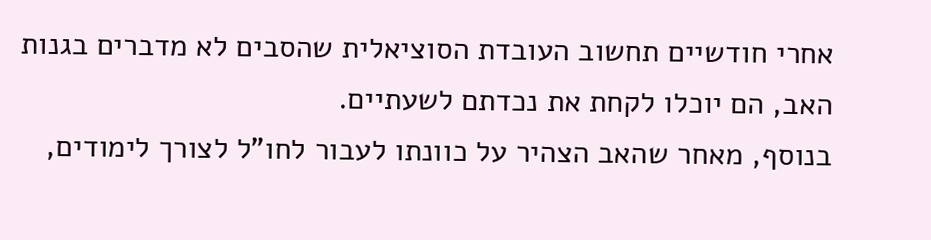אחרי חודשיים תחשוב העובדת הסוציאלית שהסבים לא מדברים בגנות האב, הם יוכלו לקחת את נכדתם לשעתיים.
בנוסף, מאחר שהאב הצהיר על כוונתו לעבור לחו"ל לצורך לימודים,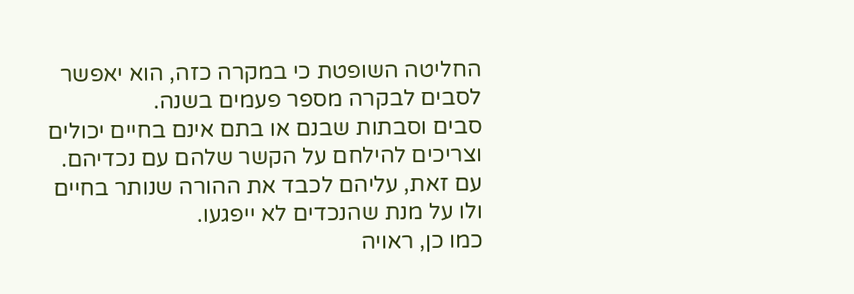החליטה השופטת כי במקרה כזה, הוא יאפשר לסבים לבקרה מספר פעמים בשנה.
סבים וסבתות שבנם או בתם אינם בחיים יכולים וצריכים להילחם על הקשר שלהם עם נכדיהם. עם זאת, עליהם לכבד את ההורה שנותר בחיים ולו על מנת שהנכדים לא ייפגעו.
כמו כן, ראויה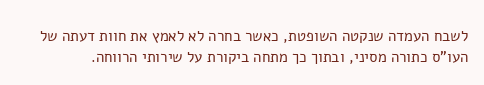לשבח העמדה שנקטה השופטת, כאשר בחרה לא לאמץ את חוות דעתה של העו"ס כתורה מסיני, ובתוך כך מתחה ביקורת על שירותי הרווחה.